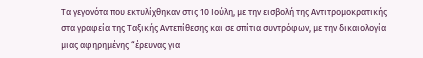Τα γεγονότα που εκτυλίχθηκαν στις 10 Ιούλη, με την εισβολή της Αντιτρομοκρατικής στα γραφεία της Ταξικής Αντεπίθεσης και σε σπίτια συντρόφων, με την δικαιολογία μιας αφηρημένης “έρευνας για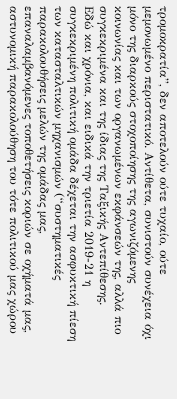τρομοκρατία”, δεν αποτελούν ούτε τυχαίο, ούτε μεμονωμένο περιστατικό. Αντίθετα, συνιστούν συνέχεια όχι μόνο της διαρκούς στοχοποίησης της αγωνιζόμενης κοινωνίας και των οργανωμένων εκφάνσεών της, αλλά πιο συγκεκριμένα και της ίδιας της Ταξικής Αντεπίθεσης.
Εδώ και χρόνια, και ειδικά την τριετία 2019-21 η συγκεκριμένη πολιτική ομάδα δέχεται την ασφυκτική πίεση των κατασταλτικών μηχανισμών (“συστηματικές παρακολουθήσεις μελών της ομάδας μας, επαναλαμβανόμενες τοποθετήσεις κοριών σε οχήματά μας, αστυνομική παρακολούθηση του τότε πολιτικού μας χώρου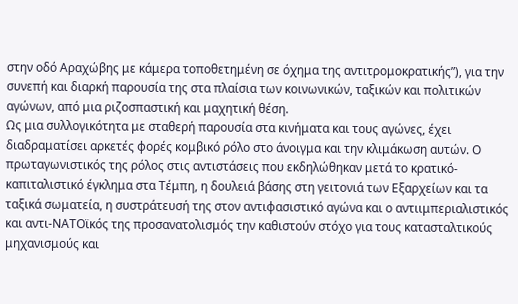στην οδό Αραχώβης με κάμερα τοποθετημένη σε όχημα της αντιτρομοκρατικής”), για την συνεπή και διαρκή παρουσία της στα πλαίσια των κοινωνικών, ταξικών και πολιτικών αγώνων, από μια ριζοσπαστική και μαχητική θέση.
Ως μια συλλογικότητα με σταθερή παρουσία στα κινήματα και τους αγώνες, έχει διαδραματίσει αρκετές φορές κομβικό ρόλο στο άνοιγμα και την κλιμάκωση αυτών. Ο πρωταγωνιστικός της ρόλος στις αντιστάσεις που εκδηλώθηκαν μετά το κρατικό-καπιταλιστικό έγκλημα στα Τέμπη, η δουλειά βάσης στη γειτονιά των Εξαρχείων και τα ταξικά σωματεία, η συστράτευσή της στον αντιφασιστικό αγώνα και ο αντιιμπεριαλιστικός και αντι-ΝΑΤΟϊκός της προσανατολισμός την καθιστούν στόχο για τους κατασταλτικούς μηχανισμούς και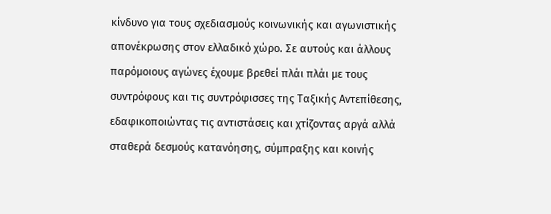κίνδυνο για τους σχεδιασμούς κοινωνικής και αγωνιστικής απονέκρωσης στον ελλαδικό χώρο. Σε αυτούς και άλλους παρόμοιους αγώνες έχουμε βρεθεί πλάι πλάι με τους συντρόφους και τις συντρόφισσες της Ταξικής Αντεπίθεσης, εδαφικοποιώντας τις αντιστάσεις και χτίζοντας αργά αλλά σταθερά δεσμούς κατανόησης, σύμπραξης και κοινής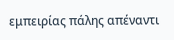εμπειρίας πάλης απέναντι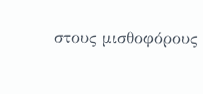στους μισθοφόρους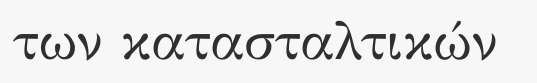των κατασταλτικών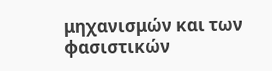μηχανισμών και των φασιστικών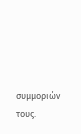συμμοριών τους.